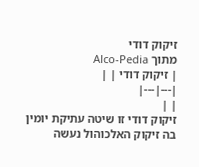זיקוק דודי
מתוך Alco-Pedia
| זיקוק דודי | |
|---|---|
| |
זיקוק דודי זו שיטה עתיקת יומין בה זיקוק האלכוהול נעשה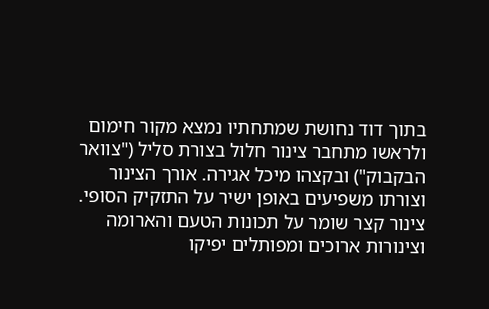בתוך דוד נחושת שמתחתיו נמצא מקור חימום ולראשו מתחבר צינור חלול בצורת סליל ("צוואר הבקבוק") ובקצהו מיכל אגירה. אורך הצינור וצורתו משפיעים באופן ישיר על התזקיק הסופי. צינור קצר שומר על תכונות הטעם והארומה וצינורות ארוכים ומפותלים יפיקו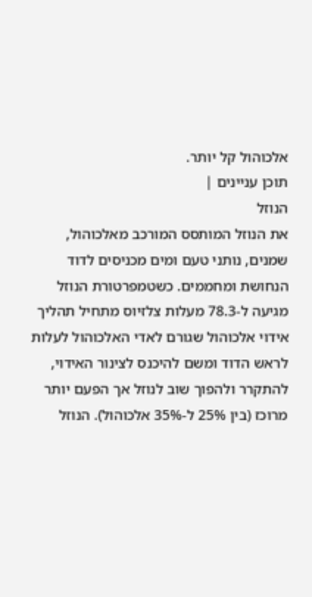אלכוהול קל יותר.
תוכן עניינים |
הנוזל
את הנוזל המותסס המורכב מאלכוהול, שמנים, נותני טעם ומים מכניסים לדוד הנחושת ומחממים. כשטמפרטורת הנוזל מגיעה ל-78.3 מעלות צלזיוס מתחיל תהליך אידוי אלכוהול שגורם לאדי האלכוהול לעלות לראש הדוד ומשם להיכנס לצינור האידוי, להתקרר ולהפוך שוב לנוזל אך הפעם יותר מרוכז (בין 25% ל-35% אלכוהול). הנוזל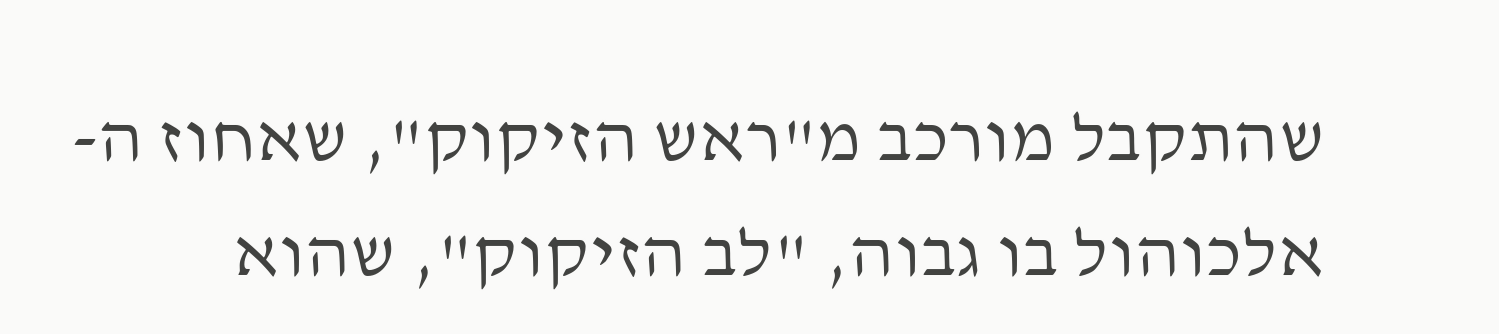שהתקבל מורכב מ"ראש הזיקוק", שאחוז ה- אלכוהול בו גבוה, "לב הזיקוק", שהוא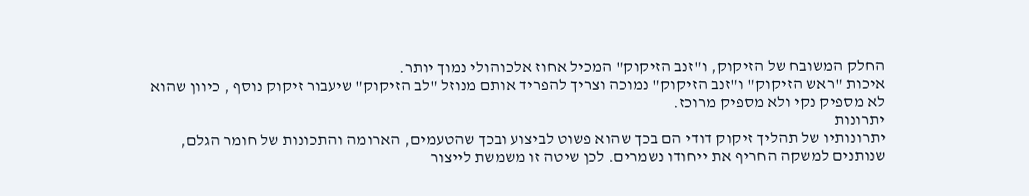החלק המשובח של הזיקוק, ו"זנב הזיקוק" המכיל אחוז אלכוהולי נמוך יותר.
איכות "ראש הזיקוק" ו"זנב הזיקוק" נמוכה וצריך להפריד אותם מנוזל "לב הזיקוק" שיעבור זיקוק נוסף , כיוון שהוא לא מספיק נקי ולא מספיק מרוכז.
יתרונות
יתרונותיו של תהליך זיקוק דודי הם בכך שהוא פשוט לביצוע ובכך שהטעמים, הארומה והתכונות של חומר הגלם, שנותנים למשקה החריף את ייחודו נשמרים. לכן שיטה זו משמשת לייצור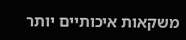משקאות איכותיים יותר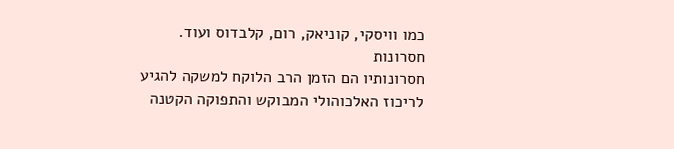כמו וויסקי, קוניאק, רום, קלבדוס ועוד.
חסרונות
חסרונותיו הם הזמן הרב הלוקח למשקה להגיע לריכוז האלכוהולי המבוקש והתפוקה הקטנה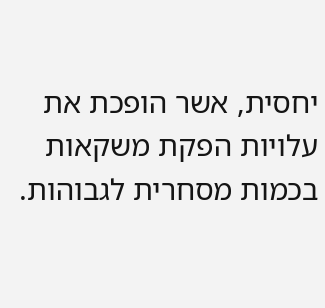יחסית, אשר הופכת את עלויות הפקת משקאות בכמות מסחרית לגבוהות.